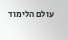עולם הלימוד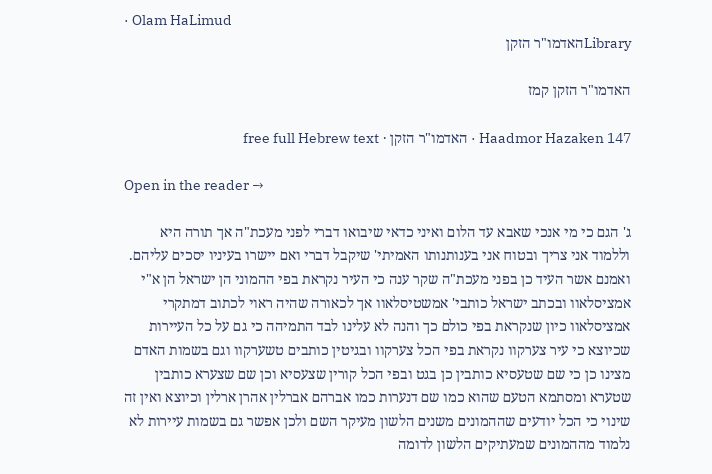· Olam HaLimud
Libraryהאדמו"ר הזקן

האדמו"ר הזקן קמז

Haadmor Hazaken 147 · האדמו"ר הזקן · free full Hebrew text

Open in the reader →

ג' הגם כי מי אנכי שאבא עד הלום ואיני כדאי שיבואו דברי לפני מעכת"ה אך תורה היא וללמוד אני צריך ובטוח אני בענותנותו האמיתי' שיקבל דברי ואם יישרו בעיניו יסכים עליהם. ואמנם אשר העיד כן בפני מעכת"ה שקר ענה כי העיר נקראת בפי ההמוני הן ישראל הן א"י אמציסלאוו ובכתב ישראל כותבי' אמשטיסלאוו אך לכאורה שהיה ראוי לכתוב דמתקרי אמציסלאוו כיון שנקראת בפי כולם כך והנה לא עלינו לבד התמיהה כי גם על כל העיירות שכיוצא כי עיר צערקוו נקראת בפי הכל צערקוו ובגיטין כותבים טשערקוו וגם בשמות האדם מצינו כן כי שם שטעסיא כותבין כן בגט ובפי הכל קורין שצעסיא וכן שם שצערא כותבין שטערא ומסתמא הטעם שהוא כמו שם דנערות כמו אברהם אברלין אהרן ארלין וכיוצא ואין זה שינוי כי הכל יודעים שההמונים משנים הלשון מעיקר השם ולכן אפשר גם בשמות עיירות לא נלמוד מההמונים שמעתיקים הלשון לדומה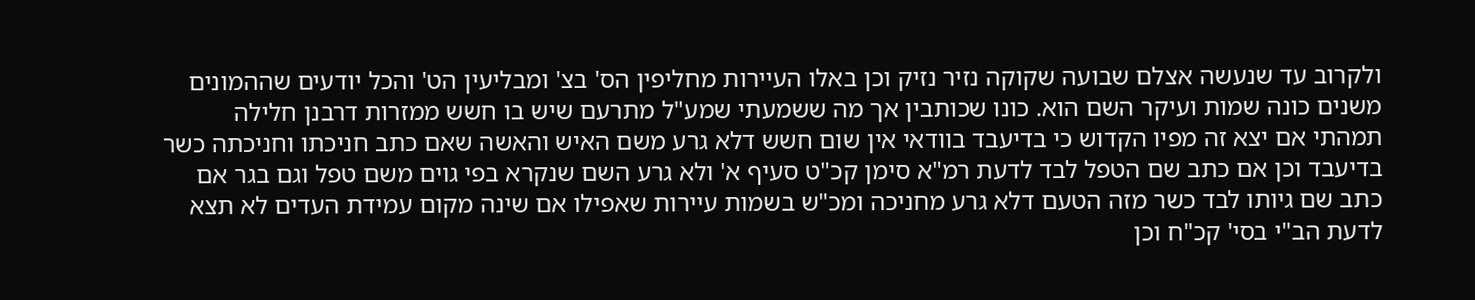ולקרוב עד שנעשה אצלם שבועה שקוקה נזיר נזיק וכן באלו העיירות מחליפין הס' בצ' ומבליעין הט' והכל יודעים שההמונים משנים כונה שמות ועיקר השם הוא. כונו שכותבין אך מה ששמעתי שמע"ל מתרעם שיש בו חשש ממזרות דרבנן חלילה תמהתי אם יצא זה מפיו הקדוש כי בדיעבד בוודאי אין שום חשש דלא גרע משם האיש והאשה שאם כתב חניכתו וחניכתה כשר בדיעבד וכן אם כתב שם הטפל לבד לדעת רמ"א סימן קכ"ט סעיף א' ולא גרע השם שנקרא בפי גוים משם טפל וגם בגר אם כתב שם גיותו לבד כשר מזה הטעם דלא גרע מחניכה ומכ"ש בשמות עיירות שאפילו אם שינה מקום עמידת העדים לא תצא לדעת הב"י בסי' קכ"ח וכן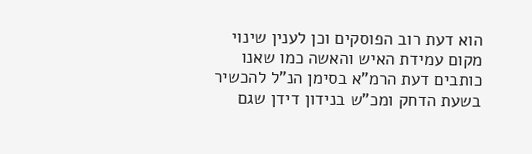הוא דעת רוב הפוסקים וכן לענין שינוי מקום עמידת האיש והאשה כמו שאנו כותבים דעת הרמ"א בסימן הנ"ל להכשיר בשעת הדחק ומכ"ש בנידון דידן שגם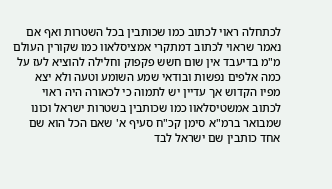לכתחלה ראוי לכתוב כמו שכותבין בכל השטרות ואף אם נאמר שראוי לכתוב דמתקרי אמציסלאוו כמו שקורין העולם מ"מ בדיעבד אין שום חשש פקפוק וחלילה להוציא לעז על כמה אלפים נפשות ובודאי שמע השומע וטעה ולא יצא מפיו הקדוש אך עדיין יש לתמוה כי לכאורה היה ראוי לכתוב אמשטיסלאוו כמו שכותבין בשטרות ישראל וכונו שמבואר ברמ"א סימן קכ"ח סעיף א' שאם הכל הוא שם אחד כותבין שם ישראל לבד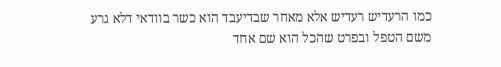כמו הרעדיש רעדיש אלא מאחר שבדיעבד הוא כשר בוודאי דלא גרע משם הטפל ובפרט שהכל הוא שם אחד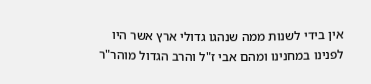אין בידי לשנות ממה שנהגו גדולי ארץ אשר היו לפנינו במחנינו ומהם אבי ז"ל והרב הגדול מוהר"ר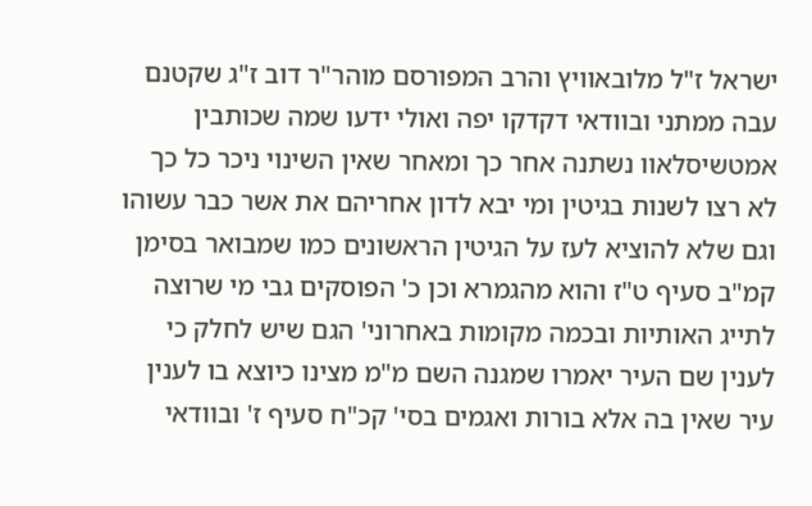ישראל ז"ל מלובאוויץ והרב המפורסם מוהר"ר דוב ז"ג שקטנם עבה ממתני ובוודאי דקדקו יפה ואולי ידעו שמה שכותבין אמטשיסלאוו נשתנה אחר כך ומאחר שאין השינוי ניכר כל כך לא רצו לשנות בגיטין ומי יבא לדון אחריהם את אשר כבר עשוהו וגם שלא להוציא לעז על הגיטין הראשונים כמו שמבואר בסימן קמ"ב סעיף ט"ז והוא מהגמרא וכן כ' הפוסקים גבי מי שרוצה לתייג האותיות ובכמה מקומות באחרוני' הגם שיש לחלק כי לענין שם העיר יאמרו שמגנה השם מ"מ מצינו כיוצא בו לענין עיר שאין בה אלא בורות ואגמים בסי' קכ"ח סעיף ז' ובוודאי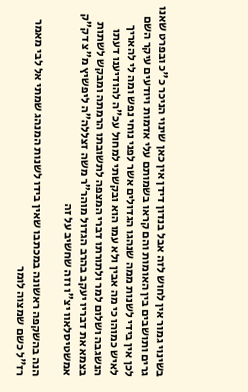בשינוי גמור אין לחוש לזה אבל בנדון דידן אין כאן שינוי הניכר כ"כ ובפרט שאנו גרים ותושבים בין האומות והם קראו בשמותם עלי אדמות ויודעים עיקר השם לכן אין בידי לשנות ממה שנהגו הגדולים אשר לפני נוחי נפש ומה לי להאריך לאיש כמוהו כי מה אבין ולא עמו הוא ובקשתי למחול עכ"ה להודיענו דעתו הנשגבה ושלום למר ולתורתו דברי המצפה לתשובתו הרמתה ומבקש לשתות בצמא את דבריו יעקב בהרב הגדול מוהר"ר משה זצללה"ה ליפשיץ מ"צ דק"ק אמשטיסלאוו יצ"ו וזה שחשיב על זה

הנה בהשקפה ראשונה במכתבו שאין בידו לשנות המנהג שמתי אל לבי מאמר רז"ל כשם שמצוה לומר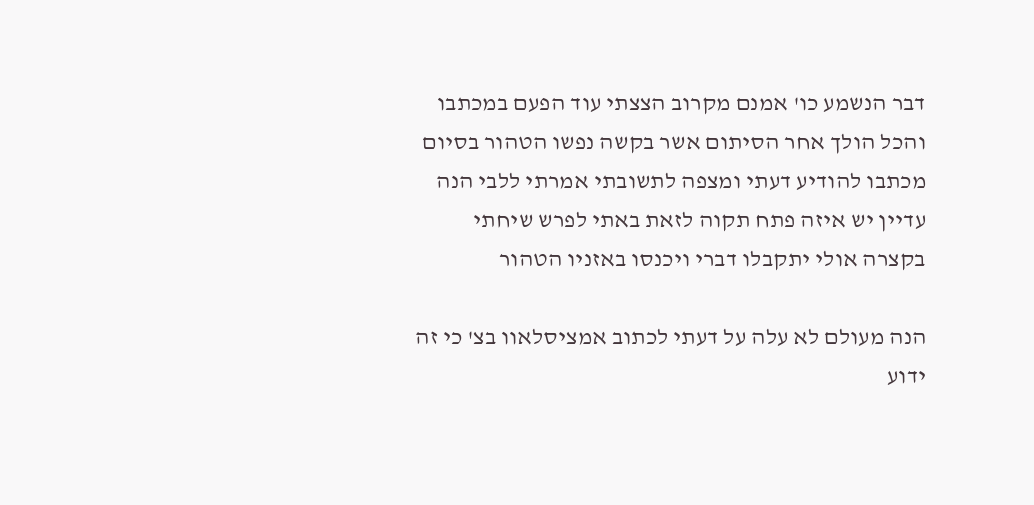דבר הנשמע כו' אמנם מקרוב הצצתי עוד הפעם במכתבו והכל הולך אחר הסיתום אשר בקשה נפשו הטהור בסיום מכתבו להודיע דעתי ומצפה לתשובתי אמרתי ללבי הנה עדיין יש איזה פתח תקוה לזאת באתי לפרש שיחתי בקצרה אולי יתקבלו דברי ויכנסו באזניו הטהור

הנה מעולם לא עלה על דעתי לכתוב אמציסלאוו בצ' כי זה ידוע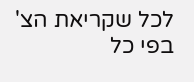לכל שקריאת הצ' בפי כל